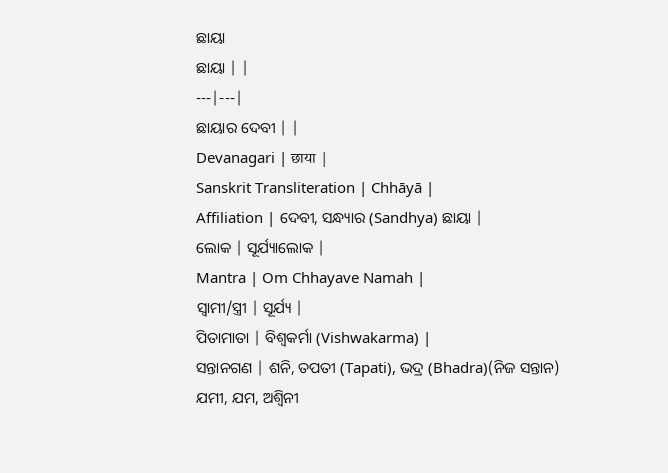ଛାୟା
ଛାୟା | |
---|---|
ଛାୟାର ଦେବୀ | |
Devanagari | छाया |
Sanskrit Transliteration | Chhāyā |
Affiliation | ଦେବୀ, ସନ୍ଧ୍ୟାର (Sandhya) ଛାୟା |
ଲୋକ | ସୂର୍ଯ୍ୟାଲୋକ |
Mantra | Om Chhayave Namah |
ସ୍ୱାମୀ/ସ୍ତ୍ରୀ | ସୂର୍ଯ୍ୟ |
ପିତାମାତା | ବିଶ୍ୱକର୍ମା (Vishwakarma) |
ସନ୍ତାନଗଣ | ଶନି, ତପତୀ (Tapati), ଭଦ୍ର (Bhadra)(ନିଜ ସନ୍ତାନ)
ଯମୀ, ଯମ, ଅଶ୍ୱିନୀ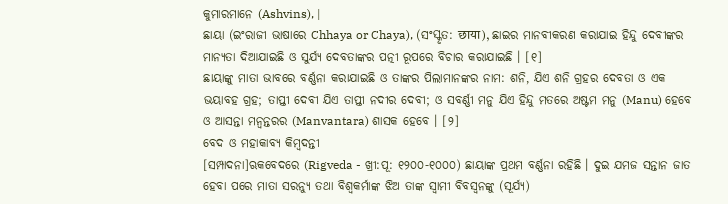କୁମାରମାନେ (Ashvins), |
ଛାୟା (ଇଂରାଜୀ ଭାଷାରେ Chhaya or Chaya), (ସଂସ୍କୃତ: छाया), ଛାଇର ମାନବୀକରଣ କରାଯାଇ ହିନ୍ଦୁ ଦେବୀଙ୍କର ମାନ୍ୟତା ଦିଆଯାଇଛି ଓ ସୁର୍ଯ୍ୟ ଦେବତାଙ୍କର ପତ୍ନୀ ରୂପରେ ବିଚାର କରାଯାଇଛି । [୧]
ଛାୟାଙ୍କୁ ମାତା ଭାବରେ ବର୍ଣ୍ଣନା କରାଯାଇଛି ଓ ତାଙ୍କର ପିଲାମାନଙ୍କର ନାମ: ଶନି, ଯିଏ ଶନି ଗ୍ରହର ଦେବତା ଓ ଏକ ଭୟାବହ ଗ୍ରହ; ତାପ୍ତୀ ଦେବୀ ଯିଏ ତାପ୍ତୀ ନଦୀର ଦେବୀ; ଓ ସବର୍ଣ୍ଣୀ ମନୁ ଯିଏ ହିନ୍ଦୁ ମତରେ ଅଷ୍ଟମ ମନୁ (Manu) ହେବେ ଓ ଆସନ୍ତା ମନ୍ୱନ୍ତରର (Manvantara) ଶାସକ ହେବେ । [୨]
ବେଦ ଓ ମହାକାବ୍ୟ କିମ୍ବଦନ୍ତୀ
[ସମ୍ପାଦନା]ଋକବେଦରେ (Rigveda - ଖ୍ରୀ:ପୂ: ୧୨୦୦-୧୦୦୦) ଛାୟାଙ୍କ ପ୍ରଥମ ବର୍ଣ୍ଣନା ରହିଛି । ଦୁଇ ଯମଜ ସନ୍ତାନ ଜାତ ହେବା ପରେ ମାତା ସରନ୍ୟୁ ତଥା ବିଶ୍ୱକର୍ମାଙ୍କ ଝିଅ ତାଙ୍କ ସ୍ୱାମୀ ବିବସ୍ୱନଙ୍କୁ (ସୂର୍ଯ୍ୟ)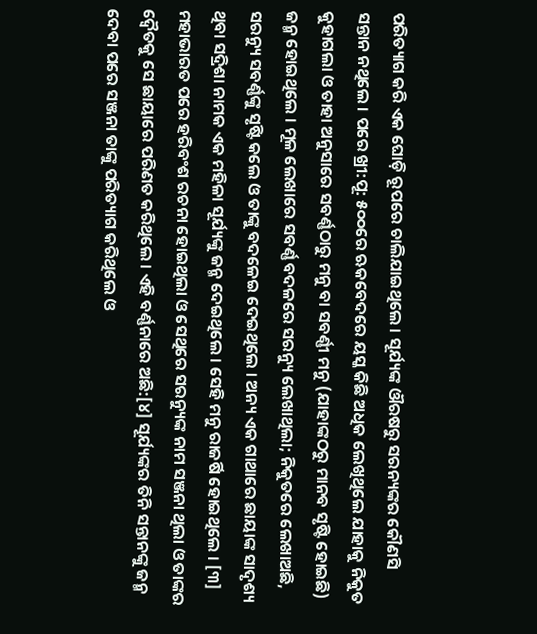ପରିତ୍ୟାଗ କରି ଏକ ଘୋଡ଼ି ରୂପରେ ଚାଲିଯାଇଥିଲେ । ସୂର୍ଯ୍ୟଙ୍କ ଔରଷରୁ ସରନ୍ୟଙ୍କର କୌଣସି ସନ୍ତାନ ନଥିଲେ । ପରେ ଖ୍ରୀ:ପୂ: ୫୦୦ରେ ଋକବେଦରେ ୟସ୍କ କିଛି ଅଧିକ ଲେଖିଥିଲେ ଯାହାକୁ ନିକୁତ କୁହାଗଲା ଓ ତାହା ଅନୁସାରେ ସବର୍ଣ୍ଣଠାରୁ ମନୁ ବା ସବର୍ଣ୍ଣୀ ମନୁ (ଯାହାଙ୍କଠରୁ ମାନବ ସୃଷ୍ଟି ହୋଇଛି) ଜନ୍ମ ହୋଇଥିଲେ । ମୂଳ ଲେଖାରେ ସବର୍ଣ୍ଣ ବଦଳରେ ସରନ୍ୟୁ ଲେଖାଥିଲା; ନିକୁତରେ ଲେଖାଅଛି, ସରନ୍ୟୁ ସବର୍ଣ୍ଣଙ୍କୁ ସୃଷ୍ଟି କଲେ ଓ ତାଙ୍କୁ ବଦଳେଇ ଦେଇଥିଲେ । ଅନ୍ୟ ଏକ ଗାଥାରେ ଛାୟାଙ୍କ ସାଦୃଶ୍ୟ ଥିବା ସଦ୍ରିଶା ନାମକ ଏକ ମହିଳା ସୂର୍ଯ୍ୟଙ୍କୁ ଜନ୍ମ ଦେଇଥିଲେ । ସେହି ମନୁ ରାଜର୍ଷି ହୋଇଥିଲେ । [୩]
ମହାଭାରତ ପରେ ହରିବଂଶ ରଚନା ହୋଇଥିଲା ଓ ସେଥିରେ ସରନ୍ୟୁଙ୍କ ନାମ ସଞ୍ଜନା ଥିଲା ଓ ତାଙ୍କର ଦ୍ୱୈତକୁ ସେ ଛାୟାରେ ପରିଣତ କରିଥିଲେ । ଏହି ବର୍ଣ୍ଣନାରେ ଅଛି:[୪] ସୂର୍ଯ୍ୟଙ୍କର ତିନି ସନ୍ତାନଙ୍କୁ ଜନ୍ମ ଦେବା ପରେ ସଞ୍ଜନା ତାଙ୍କୁ ପରିତ୍ୟାଗ କରିଥିଲେ ଓ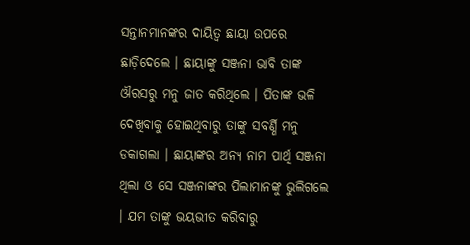ସନ୍ତାନମାନଙ୍କର ଦାୟିତ୍ୱ ଛାୟା ଉପରେ ଛାଡ଼ିଦେଲେ । ଛାୟାଙ୍କୁ ସଞ୍ଜନା ଭାବି ତାଙ୍କ ଔରସରୁ ମନୁ ଜାତ କରିଥିଲେ । ପିତାଙ୍କ ଭଳି ଦେଖିବାକୁ ହୋଇଥିବାରୁ ତାଙ୍କୁ ସବର୍ଣ୍ଣି ମନୁ ଡକାଗଲା । ଛାୟାଙ୍କର ଅନ୍ୟ ନାମ ପାର୍ଥି ସଞ୍ଜନା ଥିଲା ଓ ସେ ସଞ୍ଜନାଙ୍କର ପିଲାମାନଙ୍କୁ ଭୁଲିଗଲେ । ଯମ ତାଙ୍କୁ ଭୟଭୀତ କରିବାରୁ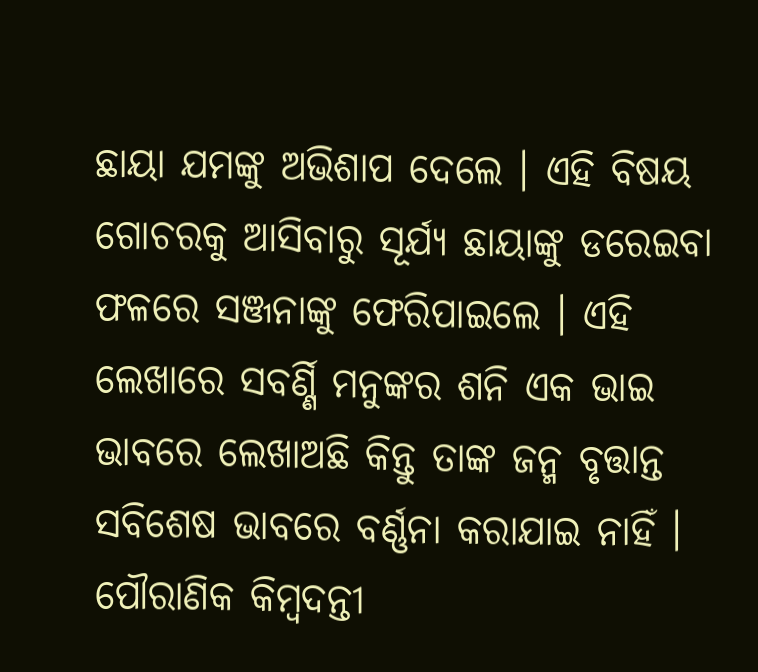ଛାୟା ଯମଙ୍କୁ ଅଭିଶାପ ଦେଲେ । ଏହି ବିଷୟ ଗୋଚରକୁ ଆସିବାରୁ ସୂର୍ଯ୍ୟ ଛାୟାଙ୍କୁ ଡରେଇବା ଫଳରେ ସଞ୍ଜନାଙ୍କୁ ଫେରିପାଇଲେ । ଏହି ଲେଖାରେ ସବର୍ଣ୍ଣି ମନୁଙ୍କର ଶନି ଏକ ଭାଇ ଭାବରେ ଲେଖାଅଛି କିନ୍ତୁ ତାଙ୍କ ଜନ୍ମ ବୃତ୍ତାନ୍ତ ସବିଶେଷ ଭାବରେ ବର୍ଣ୍ଣନା କରାଯାଇ ନାହିଁ ।
ପୌରାଣିକ କିମ୍ବଦନ୍ତୀ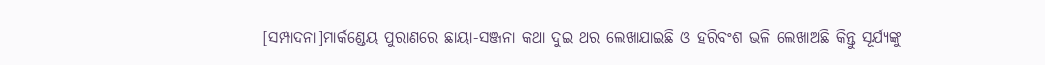[ସମ୍ପାଦନା]ମାର୍କଣ୍ଡେୟ ପୁରାଣରେ ଛାୟା-ସଞ୍ଜନା କଥା ଦୁଇ ଥର ଲେଖାଯାଇଛି ଓ ହରିବଂଶ ଭଳି ଲେଖାଅଛି କିନ୍ତୁ ସୂର୍ଯ୍ୟଙ୍କୁ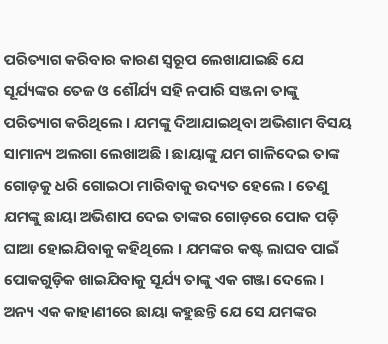ପରିତ୍ୟାଗ କରିବାର କାରଣ ସ୍ୱରୂପ ଲେଖାଯାଇଛି ଯେ ସୂର୍ଯ୍ୟଙ୍କର ତେଜ ଓ ଶୌର୍ଯ୍ୟ ସହି ନପାରି ସଞ୍ଜନା ତାଙ୍କୁ ପରିତ୍ୟାଗ କରିଥିଲେ । ଯମଙ୍କୁ ଦିଆଯାଇଥିବା ଅଭିଶାମ ବିସୟ ସାମାନ୍ୟ ଅଲଗା ଲେଖାଅଛି । ଛାୟାଙ୍କୁ ଯମ ଗାଳିଦେଇ ତାଙ୍କ ଗୋଡ଼କୁ ଧରି ଗୋଇଠା ମାରିବାକୁ ଉଦ୍ୟତ ହେଲେ । ତେଣୁ ଯମଙ୍କୁ ଛାୟା ଅଭିଶାପ ଦେଇ ତାଙ୍କର ଗୋଡ଼ରେ ପୋକ ପଡ଼ି ଘାଆ ହୋଇଯିବାକୁ କହିଥିଲେ । ଯମଙ୍କର କଷ୍ଟ ଲାଘବ ପାଇଁ ପୋକଗୁଡ଼ିକ ଖାଇଯିବାକୁ ସୂର୍ଯ୍ୟ ତାଙ୍କୁ ଏକ ଗଞ୍ଜା ଦେଲେ । ଅନ୍ୟ ଏକ କାହାଣୀରେ ଛାୟା କହୁଛନ୍ତି ଯେ ସେ ଯମଙ୍କର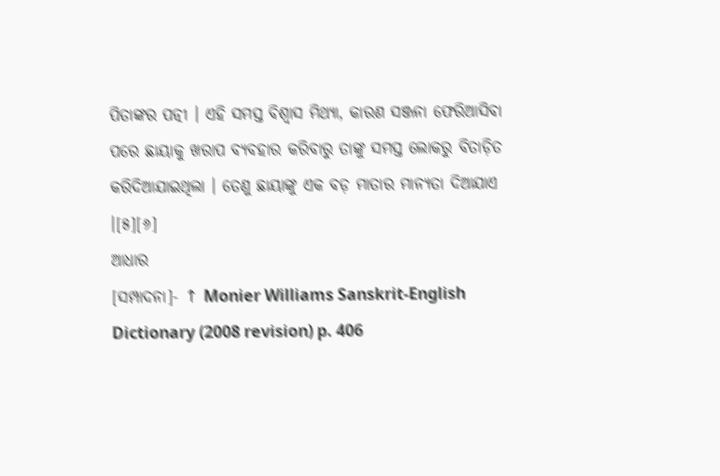ପିତାଙ୍କର ପତ୍ନୀ । ଏହି ସମସ୍ତ ବିଶ୍ୱାସ ମିଥ୍ୟା, କାରଣ ସଞ୍ଜନା ଫେରିଆସିବା ପରେ ଛାୟାକୁ ଖରାପ ବ୍ୟବହାର କରିବାରୁ ତାଙ୍କୁ ସମସ୍ତ ଲୋକରୁ ବିତାଡ଼ିତ କରିଦିଆଯାଇଥିଲା । ତେଣୁ ଛାୟାଙ୍କୁ ଏକ ବଡ଼ ମାତାର ମାନ୍ୟତା ଦିଆଯାଏ ।[୫][୬]
ଆଧାର
[ସମ୍ପାଦନା]- ↑ Monier Williams Sanskrit-English Dictionary (2008 revision) p. 406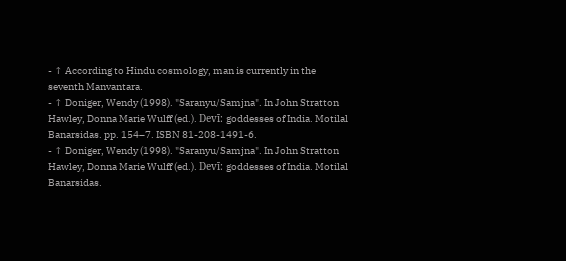- ↑ According to Hindu cosmology, man is currently in the seventh Manvantara.
- ↑ Doniger, Wendy (1998). "Saranyu/Samjna". In John Stratton Hawley, Donna Marie Wulff (ed.). Devī: goddesses of India. Motilal Banarsidas. pp. 154–7. ISBN 81-208-1491-6.
- ↑ Doniger, Wendy (1998). "Saranyu/Samjna". In John Stratton Hawley, Donna Marie Wulff (ed.). Devī: goddesses of India. Motilal Banarsidas.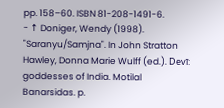pp. 158–60. ISBN 81-208-1491-6.
- ↑ Doniger, Wendy (1998). "Saranyu/Samjna". In John Stratton Hawley, Donna Marie Wulff (ed.). Devī: goddesses of India. Motilal Banarsidas. p.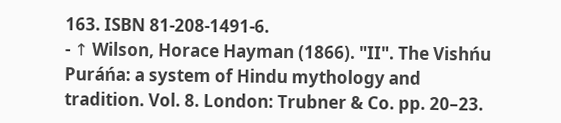163. ISBN 81-208-1491-6.
- ↑ Wilson, Horace Hayman (1866). "II". The Vishńu Puráńa: a system of Hindu mythology and tradition. Vol. 8. London: Trubner & Co. pp. 20–23.